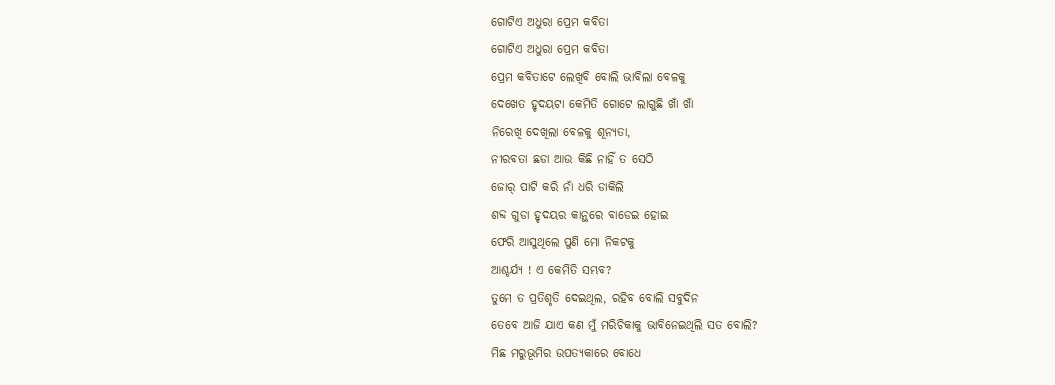ଗୋଟିଏ ଅଧୁରା ପ୍ରେମ କବିତା
ଗୋଟିଏ ଅଧୁରା ପ୍ରେମ କବିତା
ପ୍ରେମ କବିତାଟେ ଲେଖିବି ବୋଲି ଭାବିଲା ବେଳକୁ
ଦେଖେତ ହୃଦୟଟା କେମିତି ଗୋଟେ ଲାଗୁଛି ଖାଁ ଖାଁ
ନିରେଖି ଦେଖିଲା ବେଳକୁ ଶୂନ୍ୟତା,
ନୀରବତା ଛଡା ଆଉ କିଛି ନାହିଁ ତ ସେଠି
ଜୋର୍ ପାଟି କରି ନାଁ ଧରି ଡାକିଲି
ଶବ୍ଦ ଗୁଡା ହୃଦୟର କାନ୍ଥରେ ବାଡେଇ ହୋଇ
ଫେରି ଆସୁଥିଲେ ପୁଣି ମୋ ନିକଟକୁ
ଆଶ୍ଚର୍ଯ୍ୟ ! ଏ କେମିତି ସମ୍ଭବ?
ତୁମେ ତ ପ୍ରତିଶୃତି ଦେଇଥିଲ, ରହିବ ବୋଲି ସବୁଦିନ
ତେବେ ଆଜି ଯାଏ କଣ ମୁଁ ମରିଚିକାକୁ ଭାବିନେଇଥିଲି ସତ ବୋଲି?
ମିଛ ମରୁଭୂମିର ଉପତ୍ୟକାରେ ବୋଧେ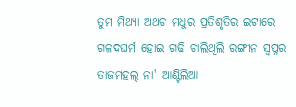ତୁମ ମିଥ୍ୟା ଅଥଚ ମଧୁର ପ୍ରତିଶୃତିର ଇଟାରେ
ଗଳଦଘର୍ମ ହୋଇ ଗଢି ଚାଲିଥିଲି ରଙ୍ଗୀନ ସ୍ଵପ୍ନର ତାଜମହଲ୍ ନା' ଆଣ୍ଟିଲିଆ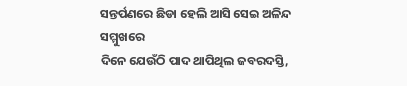ସନ୍ତର୍ପଣରେ ଛିଡା ହେଲି ଆସି ସେଇ ଅଳିନ୍ଦ ସମ୍ମୁଖରେ
ଦିନେ ଯେଉଁଠି ପାଦ ଥାପିଥିଲ ଜବରଦସ୍ତି,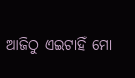ଆଜିଠୁ ଏଇଟାହିଁ ମୋ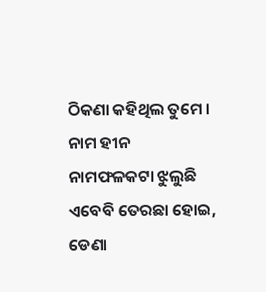ଠିକଣା କହିଥିଲ ତୁମେ ।
ନାମ ହୀନ ନାମଫଳକଟା ଝୁଲୁଛି ଏବେବି ତେରଛା ହୋଇ,
ଡେଣା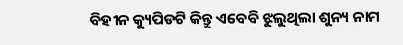ବିହୀନ କ୍ୟୁପିଡଟି କିନ୍ତୁ ଏବେବି ଝୁଲୁଥିଲା ଶୁନ୍ୟ ନାମ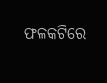ଫଳକଟିରେ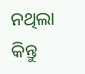ନଥିଲା କିନ୍ତୁ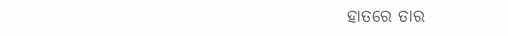ହାତରେ ତାର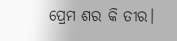ପ୍ରେମ ଶର କି ତୀର।